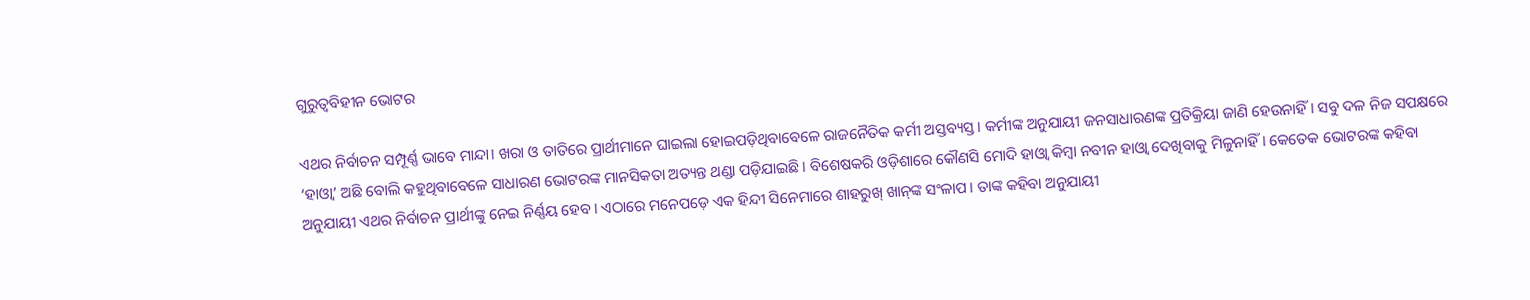ଗୁରୁତ୍ୱବିହୀନ ଭୋଟର

ଏଥର ନିର୍ବାଚନ ସମ୍ପୂର୍ଣ୍ଣ ଭାବେ ମାନ୍ଦା। ଖରା ଓ ତାତିରେ ପ୍ରାର୍ଥୀମାନେ ଘାଇଲା ହୋଇପଡ଼ିଥିବାବେଳେ ରାଜନୈତିକ କର୍ମୀ ଅସ୍ତବ୍ୟସ୍ତ। କର୍ମୀଙ୍କ ଅନୁଯାୟୀ ଜନସାଧାରଣଙ୍କ ପ୍ରତିକ୍ରିୟା ଜାଣି ହେଉନାହିଁ। ସବୁ ଦଳ ନିଜ ସପକ୍ଷରେ ‘ହାଓ୍ବା’ ଅଛି ବୋଲି କହୁଥିବାବେଳେ ସାଧାରଣ ଭୋଟରଙ୍କ ମାନସିକତା ଅତ୍ୟନ୍ତ ଥଣ୍ଡା ପଡ଼ିଯାଇଛି। ବିଶେଷକରି ଓଡ଼ିଶାରେ କୌଣସି ମୋଦି ହାଓ୍ବା କିମ୍ବା ନବୀନ ହାଓ୍ବା ଦେଖିବାକୁ ମିଳୁନାହିଁ। କେତେକ ଭୋଟରଙ୍କ କହିବା ଅନୁଯାୟୀ ଏଥର ନିର୍ବାଚନ ପ୍ରାର୍ଥୀଙ୍କୁ ନେଇ ନିର୍ଣ୍ଣୟ ହେବ। ଏଠାରେ ମନେପଡ଼େ ଏକ ହିନ୍ଦୀ ସିନେମାରେ ଶାହରୁଖ୍‌ ଖାନ୍‌ଙ୍କ ସଂଳାପ। ତାଙ୍କ କହିବା ଅନୁଯାୟୀ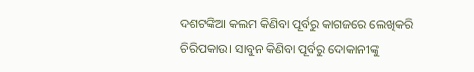ଦଶଟଙ୍କିଆ କଲମ କିଣିବା ପୂର୍ବରୁ କାଗଜରେ ଲେଖିକରି ଚିରିପକାଉ। ସାବୁନ କିଣିବା ପୂର୍ବରୁ ଦୋକାନୀଙ୍କୁ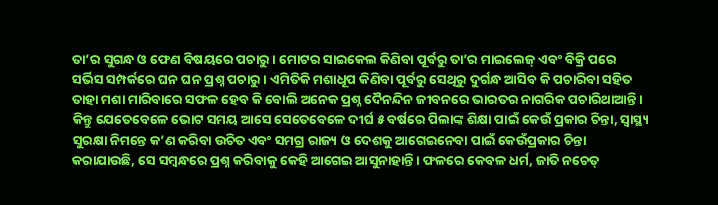ତା’ର ସୁଗନ୍ଧ ଓ ଫେଣ ବିଷୟରେ ପଚାରୁ। ମୋଟର ସାଇକେଲ କିଣିବା ପୂର୍ବରୁ ତା’ର ମାଇଲେଜ୍‌ ଏବଂ ବିକ୍ରି ପରେ ସର୍ଭିସ ସମ୍ପର୍କରେ ଘନ ଘନ ପ୍ରଶ୍ନ ପଚାରୁ। ଏମିତିକି ମଶାଧୂପ କିଣିବା ପୂର୍ବରୁ ସେଥିରୁ ଦୁର୍ଗନ୍ଧ ଆସିବ କି ପଚାରିବା ସହିତ ତାହା ମଶା ମାରିବାରେ ସଫଳ ହେବ କି ବୋଲି ଅନେକ ପ୍ରଶ୍ନ ଦୈନନ୍ଦିନ ଜୀବନରେ ଭାରତର ନାଗରିକ ପଚାରିଥାଆନ୍ତି। କିନ୍ତୁ ଯେତେବେଳେ ଭୋଟ ସମୟ ଆସେ ସେତେବେଳେ ଦୀର୍ଘ ୫ ବର୍ଷରେ ପିଲାଙ୍କ ଶିକ୍ଷା ପାଇଁ କେଉଁ ପ୍ରକାର ଚିନ୍ତା, ସ୍ବାସ୍ଥ୍ୟ ସୁରକ୍ଷା ନିମନ୍ତେ କ’ଣ କରିବା ଉଚିତ ଏବଂ ସମଗ୍ର ରାଜ୍ୟ ଓ ଦେଶକୁ ଆଗେଇନେବା ପାଇଁ କେଉଁପ୍ରକାର ଚିନ୍ତା କରାଯାଉଛି, ସେ ସମ୍ବନ୍ଧରେ ପ୍ରଶ୍ନ କରିବାକୁ କେହି ଆଗେଇ ଆସୁନାହାନ୍ତି। ଫଳରେ କେବଳ ଧର୍ମ, ଜାତି ନଚେତ୍‌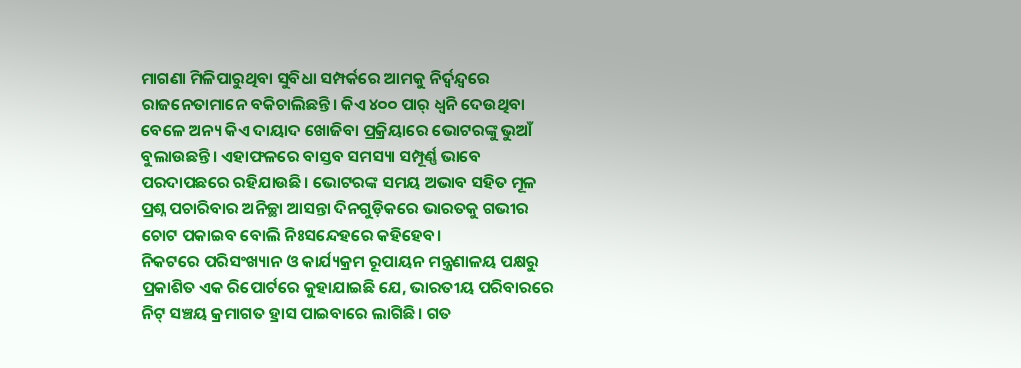ମାଗଣା ମିଳିପାରୁଥିବା ସୁବିଧା ସମ୍ପର୍କରେ ଆମକୁ ନିର୍ଦ୍ୱନ୍ଦ୍ୱରେ ରାଜନେତାମାନେ ବକିଚାଲିଛନ୍ତି। କିଏ ୪୦୦ ପାର୍‌ ଧ୍ୱନି ଦେଉଥିବା ବେଳେ ଅନ୍ୟ କିଏ ଦାୟାଦ ଖୋଜିବା ପ୍ରକ୍ରିୟାରେ ଭୋଟରଙ୍କୁ ଭୁଆଁ ବୁଲାଉଛନ୍ତି। ଏହାଫଳରେ ବାସ୍ତବ ସମସ୍ୟା ସମ୍ପୂର୍ଣ୍ଣ ଭାବେ ପରଦାପଛରେ ରହିଯାଉଛି। ଭୋଟରଙ୍କ ସମୟ ଅଭାବ ସହିତ ମୂଳ ପ୍ରଶ୍ନ ପଚାରିବାର ଅନିଚ୍ଛା ଆସନ୍ତା ଦିନଗୁଡ଼ିକରେ ଭାରତକୁ ଗଭୀର ଚୋଟ ପକାଇବ ବୋଲି ନିଃସନ୍ଦେହରେ କହିହେବ।
ନିକଟରେ ପରିସଂଖ୍ୟାନ ଓ କାର୍ଯ୍ୟକ୍ରମ ରୂପାୟନ ମନ୍ତ୍ରଣାଳୟ ପକ୍ଷରୁ ପ୍ରକାଶିତ ଏକ ରିପୋର୍ଟରେ କୁହାଯାଇଛି ଯେ, ଭାରତୀୟ ପରିବାରରେ ନିଟ୍‌ ସଞ୍ଚୟ କ୍ରମାଗତ ହ୍ରାସ ପାଇବାରେ ଲାଗିଛି। ଗତ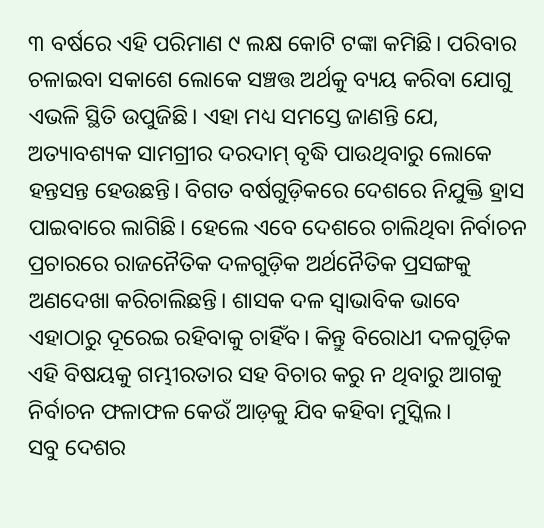୩ ବର୍ଷରେ ଏହି ପରିମାଣ ୯ ଲକ୍ଷ କୋଟି ଟଙ୍କା କମିଛି। ପରିବାର ଚଳାଇବା ସକାଶେ ଲୋକେ ସଞ୍ଚତ୍ତ ଅର୍ଥକୁ ବ୍ୟୟ କରିବା ଯୋଗୁ ଏଭଳି ସ୍ଥିତି ଉପୁଜିଛି। ଏହା ମଧ୍ୟ ସମସ୍ତେ ଜାଣନ୍ତି ଯେ, ଅତ୍ୟାବଶ୍ୟକ ସାମଗ୍ରୀର ଦରଦାମ୍‌ ବୃଦ୍ଧି ପାଉଥିବାରୁ ଲୋକେ ହନ୍ତସନ୍ତ ହେଉଛନ୍ତି। ବିଗତ ବର୍ଷଗୁଡ଼ିକରେ ଦେଶରେ ନିଯୁକ୍ତି ହ୍ରାସ ପାଇବାରେ ଲାଗିଛି। ହେଲେ ଏବେ ଦେଶରେ ଚାଲିଥିବା ନିର୍ବାଚନ ପ୍ରଚାରରେ ରାଜନୈତିକ ଦଳଗୁଡ଼ିକ ଅର୍ଥନୈତିକ ପ୍ରସଙ୍ଗକୁ ଅଣଦେଖା କରିଚାଲିଛନ୍ତି। ଶାସକ ଦଳ ସ୍ବାଭାବିକ ଭାବେ ଏହାଠାରୁ ଦୂରେଇ ରହିବାକୁ ଚାହିଁବ। କିନ୍ତୁ ବିରୋଧୀ ଦଳଗୁଡ଼ିକ ଏହି ବିଷୟକୁ ଗମ୍ଭୀରତାର ସହ ବିଚାର କରୁ ନ ଥିବାରୁ ଆଗକୁ ନିର୍ବାଚନ ଫଳାଫଳ କେଉଁ ଆଡ଼କୁ ଯିବ କହିବା ମୁସ୍କିଲ।
ସବୁ ଦେଶର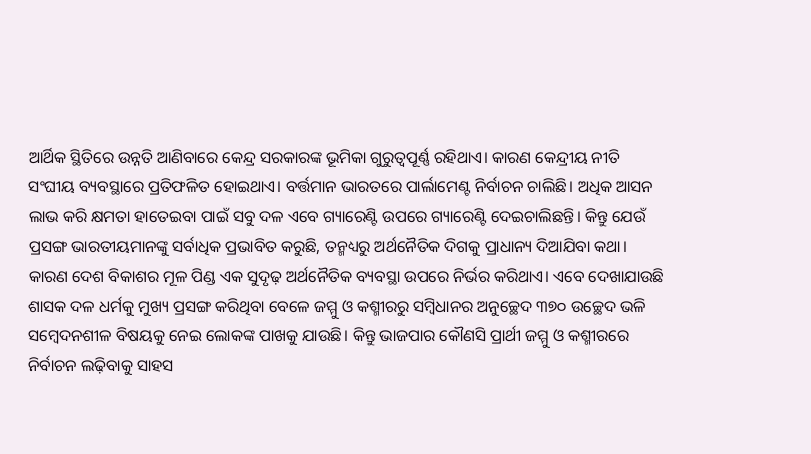ଆର୍ଥିକ ସ୍ଥିତିରେ ଉନ୍ନତି ଆଣିବାରେ କେନ୍ଦ୍ର ସରକାରଙ୍କ ଭୂମିକା ଗୁରୁତ୍ୱପୂର୍ଣ୍ଣ ରହିଥାଏ। କାରଣ କେନ୍ଦ୍ରୀୟ ନୀତି ସଂଘୀୟ ବ୍ୟବସ୍ଥାରେ ପ୍ରତିଫଳିତ ହୋଇଥାଏ। ବର୍ତ୍ତମାନ ଭାରତରେ ପାର୍ଲାମେଣ୍ଟ ନିର୍ବାଚନ ଚାଲିଛି। ଅଧିକ ଆସନ ଲାଭ କରି କ୍ଷମତା ହାତେଇବା ପାଇଁ ସବୁ ଦଳ ଏବେ ଗ୍ୟାରେଣ୍ଟି ଉପରେ ଗ୍ୟାରେଣ୍ଟି ଦେଇଚାଲିଛନ୍ତି। କିନ୍ତୁ ଯେଉଁ ପ୍ରସଙ୍ଗ ଭାରତୀୟମାନଙ୍କୁ ସର୍ବାଧିକ ପ୍ରଭାବିତ କରୁଛି, ତନ୍ମଧ୍ୟରୁ ଅର୍ଥନୈତିକ ଦିଗକୁ ପ୍ରାଧାନ୍ୟ ଦିଆଯିବା କଥା। କାରଣ ଦେଶ ବିକାଶର ମୂଳ ପିଣ୍ଡ ଏକ ସୁଦୃଢ଼ ଅର୍ଥନୈତିକ ବ୍ୟବସ୍ଥା ଉପରେ ନିର୍ଭର କରିଥାଏ। ଏବେ ଦେଖାଯାଉଛି ଶାସକ ଦଳ ଧର୍ମକୁ ମୁଖ୍ୟ ପ୍ରସଙ୍ଗ କରିଥିବା ବେଳେ ଜମ୍ମୁ ଓ କଶ୍ମୀରରୁ ସମ୍ବିଧାନର ଅନୁଚ୍ଛେଦ ୩୭୦ ଉଚ୍ଛେଦ ଭଳି ସମ୍ବେଦନଶୀଳ ବିଷୟକୁ ନେଇ ଲୋକଙ୍କ ପାଖକୁ ଯାଉଛି। କିନ୍ତୁ ଭାଜପାର କୌଣସି ପ୍ରାର୍ଥୀ ଜମ୍ମୁ ଓ କଶ୍ମୀରରେ ନିର୍ବାଚନ ଲଢ଼ିବାକୁ ସାହସ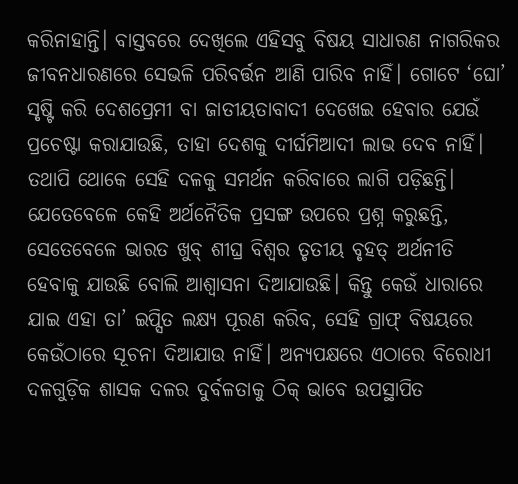କରିନାହାନ୍ତି। ବାସ୍ତବରେ ଦେଖିଲେ ଏହିସବୁ ବିଷୟ ସାଧାରଣ ନାଗରିକର ଜୀବନଧାରଣରେ ସେଭଳି ପରିବର୍ତ୍ତନ ଆଣି ପାରିବ ନାହିଁ। ଗୋଟେ ‘ଘୋ’ ସୃଷ୍ଟି କରି ଦେଶପ୍ରେମୀ ବା ଜାତୀୟତାବାଦୀ ଦେଖେଇ ହେବାର ଯେଉଁ ପ୍ରଚେଷ୍ଟା କରାଯାଉଛି, ତାହା ଦେଶକୁ ଦୀର୍ଘମିଆଦୀ ଲାଭ ଦେବ ନାହିଁ। ତଥାପି ଥୋକେ ସେହି ଦଳକୁ ସମର୍ଥନ କରିବାରେ ଲାଗି ପଡ଼ିଛନ୍ତି। ଯେତେବେଳେ କେହି ଅର୍ଥନୈତିକ ପ୍ରସଙ୍ଗ ଉପରେ ପ୍ରଶ୍ନ କରୁଛନ୍ତି, ସେତେବେଳେ ଭାରତ ଖୁବ୍‌ ଶୀଘ୍ର ବିଶ୍ୱର ତୃତୀୟ ବୃହତ୍‌ ଅର୍ଥନୀତି ହେବାକୁ ଯାଉଛି ବୋଲି ଆଶ୍ୱାସନା ଦିଆଯାଉଛି। କିନ୍ତୁ କେଉଁ ଧାରାରେ ଯାଇ ଏହା ତା’ ଇପ୍ସିତ ଲକ୍ଷ୍ୟ ପୂରଣ କରିବ, ସେହି ଗ୍ରାଫ୍‌ ବିଷୟରେ କେଉଁଠାରେ ସୂଚନା ଦିଆଯାଉ ନାହିଁ। ଅନ୍ୟପକ୍ଷରେ ଏଠାରେ ବିରୋଧୀ ଦଳଗୁଡ଼ିକ ଶାସକ ଦଳର ଦୁର୍ବଳତାକୁ ଠିକ୍‌ ଭାବେ ଉପସ୍ଥାପିତ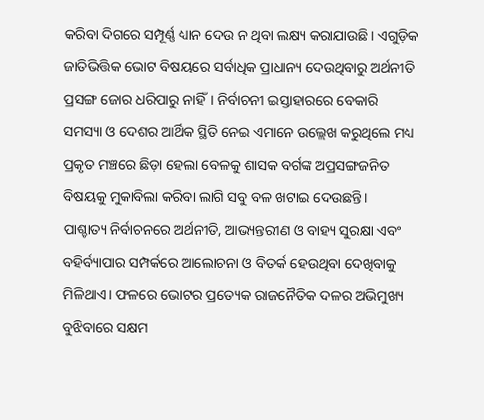କରିବା ଦିଗରେ ସମ୍ପୂର୍ଣ୍ଣ ଧ୍ୟାନ ଦେଉ ନ ଥିବା ଲକ୍ଷ୍ୟ କରାଯାଉଛି। ଏଗୁଡ଼ିକ ଜାତିଭିତ୍ତିକ ଭୋଟ ବିଷୟରେ ସର୍ବାଧିକ ପ୍ରାଧାନ୍ୟ ଦେଉଥିବାରୁ ଅର୍ଥନୀତି ପ୍ରସଙ୍ଗ ଜୋର ଧରିପାରୁ ନାହିଁ। ନିର୍ବାଚନୀ ଇସ୍ତାହାରରେ ବେକାରି ସମସ୍ୟା ଓ ଦେଶର ଆର୍ଥିକ ସ୍ଥିତି ନେଇ ଏମାନେ ଉଲ୍ଲେଖ କରୁଥିଲେ ମଧ୍ୟ ପ୍ରକୃତ ମଞ୍ଚରେ ଛିଡ଼ା ହେଲା ବେଳକୁ ଶାସକ ବର୍ଗଙ୍କ ଅପ୍ରସଙ୍ଗଜନିତ ବିଷୟକୁ ମୁକାବିଲା କରିବା ଲାଗି ସବୁ ବଳ ଖଟାଇ ଦେଉଛନ୍ତି।
ପାଶ୍ଚାତ୍ୟ ନିର୍ବାଚନରେ ଅର୍ଥନୀତି, ଆଭ୍ୟନ୍ତରୀଣ ଓ ବାହ୍ୟ ସୁରକ୍ଷା ଏବଂ ବହିର୍ବ୍ୟାପାର ସମ୍ପର୍କରେ ଆଲୋଚନା ଓ ବିତର୍କ ହେଉଥିବା ଦେଖିବାକୁ ମିଳିଥାଏ। ଫଳରେ ଭୋଟର ପ୍ରତ୍ୟେକ ରାଜନୈତିକ ଦଳର ଅଭିମୁଖ୍ୟ ବୁଝିବାରେ ସକ୍ଷମ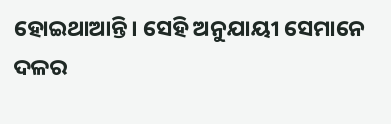ହୋଇଥାଆନ୍ତି। ସେହି ଅନୁଯାୟୀ ସେମାନେ ଦଳର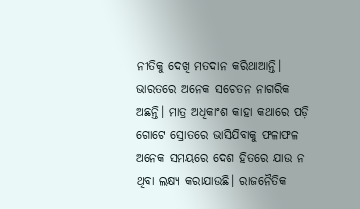ନୀତିକୁ ଦେଖି ମତଦାନ କରିଥାଆନ୍ତି। ଭାରତରେ ଅନେକ ସଚେତନ ନାଗରିକ ଅଛନ୍ତି। ମାତ୍ର ଅଧିକାଂଶ କାହା କଥାରେ ପଡ଼ି ଗୋଟେ ସ୍ରୋତରେ ଭାସିଯିବାକୁ ଫଳାଫଳ ଅନେକ ସମୟରେ ଦେଶ ହିତରେ ଯାଉ ନ ଥିବା ଲକ୍ଷ୍ୟ କରାଯାଉଛି। ରାଜନୈତିକ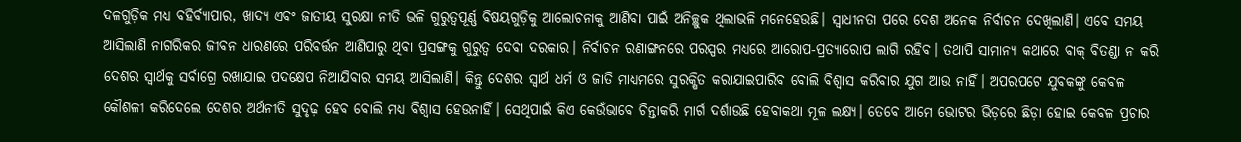ଦଳଗୁଡ଼ିକ ମଧ୍ୟ ବହିର୍ବ୍ୟାପାର, ଖାଦ୍ୟ ଏବଂ ଜାତୀୟ ସୁରକ୍ଷା ନୀତି ଭଳି ଗୁରୁତ୍ୱପୂର୍ଣ୍ଣ ବିଷୟଗୁଡ଼ିକୁ ଆଲୋଚନାକୁ ଆଣିବା ପାଇଁ ଅନିଚ୍ଛୁକ ଥିଲାଭଳି ମନେହେଉଛି। ସ୍ବାଧୀନତା ପରେ ଦେଶ ଅନେକ ନିର୍ବାଚନ ଦେଖିଲାଣି। ଏବେ ସମୟ ଆସିଲାଣି ନାଗରିକର ଜୀବନ ଧାରଣରେ ପରିବର୍ତ୍ତନ ଆଣିପାରୁ ଥିବା ପ୍ରସଙ୍ଗକୁ ଗୁରୁତ୍ୱ ଦେବା ଦରକାର। ନିର୍ବାଚନ ରଣାଙ୍ଗନରେ ପରସ୍ପର ମଧ୍ୟରେ ଆରୋପ-ପ୍ରତ୍ୟାରୋପ ଲାଗି ରହିବ। ତଥାପି ସାମାନ୍ୟ କଥାରେ ବାକ୍‌ ବିତଣ୍ଡା ନ କରି ଦେଶର ସ୍ବାର୍ଥକୁ ସର୍ବାଗ୍ରେ ରଖାଯାଇ ପଦକ୍ଷେପ ନିଆଯିବାର ସମୟ ଆସିଲାଣି। କିନ୍ତୁ ଦେଶର ସ୍ବାର୍ଥ ଧର୍ମ ଓ ଜାତି ମାଧ୍ୟମରେ ସୁରକ୍ଷିତ କରାଯାଇପାରିବ ବୋଲି ବିଶ୍ୱାସ କରିବାର ଯୁଗ ଆଉ ନାହିଁ। ଅପରପଟେ ଯୁବକଙ୍କୁ କେବଳ କୌଶଳୀ କରିଦେଲେ ଦେଶର ଅର୍ଥନୀତି ସୁଦୃଢ଼ ହେବ ବୋଲି ମଧ୍ୟ ବିଶ୍ୱାସ ହେଉନାହିଁ। ସେଥିପାଇଁ କିଏ କେଉଁଭାବେ ଚିନ୍ତାକରି ମାର୍ଗ ଦର୍ଶାଉଛି ହେବାକଥା ମୂଳ ଲକ୍ଷ୍ୟ। ତେବେ ଆମେ ଭୋଟର ଭିଡ଼ରେ ଛିଡ଼ା ହୋଇ କେବଳ ପ୍ରଚାର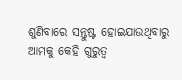ଶୁଣିବାରେ ସନ୍ତୁଷ୍ଟ ହୋଇଯାଉଥିବାରୁ ଆମକୁ କେହି ଗୁରୁତ୍ୱ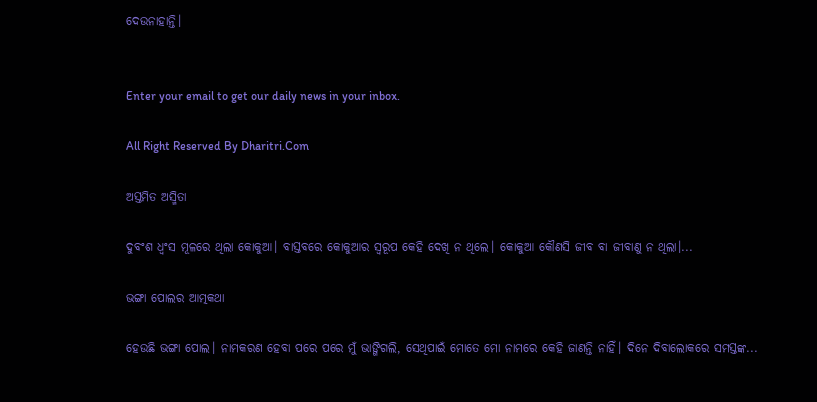ଦେଉନାହାନ୍ତି।


Enter your email to get our daily news in your inbox.

All Right Reserved By Dharitri.Com

ଅସ୍ତମିତ ଅସ୍ମିତା

ଦୁବଂଶ ଧ୍ବଂସ ମୂଳରେ ଥିଲା କୋକୁଆ। ବାସ୍ତବରେ କୋକୁଆର ସ୍ବରୂପ କେହି ଦେଖି ନ ଥିଲେ। କୋକୁଆ କୌଣସି ଜୀବ ବା ଜୀବାଣୁ ନ ଥିଲା।...

ଭଙ୍ଗା ପୋଲର ଆତ୍ମକଥା

ହେଉଛି ଭଙ୍ଗା ପୋଲ। ନାମକରଣ ହେବା ପରେ ପରେ ମୁଁ ଭାଙ୍ଗିଗଲି, ସେଥିପାଇଁ ମୋତେ ମୋ ନାମରେ କେହି ଜାଣନ୍ତି ନାହିଁ। ଦିନେ ଦିବାଲୋକରେ ସମସ୍ତଙ୍କ...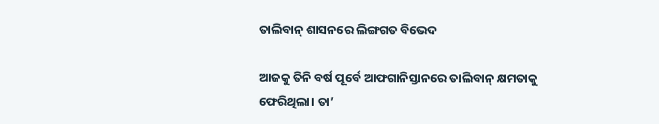ତାଲିବାନ୍‌ ଶାସନରେ ଲିଙ୍ଗଗତ ବିଭେଦ

ଆଜକୁ ତିନି ବର୍ଷ ପୂର୍ବେ ଆଫଗାନିସ୍ତାନରେ ତାଲିବାନ୍‌ କ୍ଷମତାକୁ ଫେରିଥିଲା। ତା’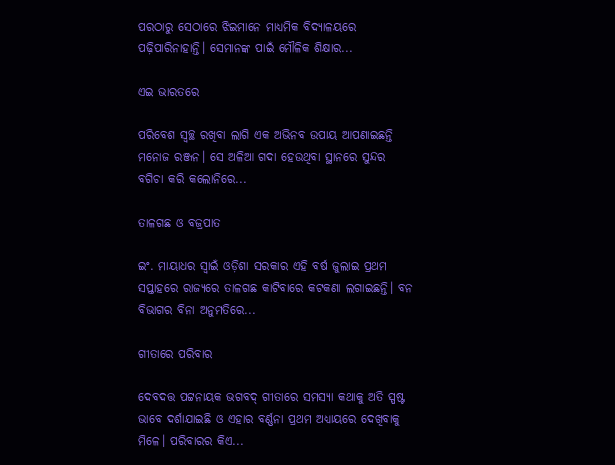ପରଠାରୁ ସେଠାରେ ଝିଇମାନେ ମାଧ୍ୟମିକ ବିଦ୍ୟାଳୟରେ ପଢ଼ିପାରିନାହାନ୍ତି। ସେମାନଙ୍କ ପାଇଁ ମୌଳିକ ଶିକ୍ଷାର...

ଏଇ ଭାରତରେ

ପରିବେଶ ସ୍ବଚ୍ଛ ରଖିବା ଲାଗି ଏକ ଅଭିନବ ଉପାୟ ଆପଣାଇଛନ୍ତି ମନୋଜ ରଞ୍ଜନ। ସେ ଅଳିଆ ଗଦା ହେଉଥିବା ସ୍ଥାନରେ ସୁନ୍ଦର ବଗିଚା କରି କଲୋନିରେ...

ତାଳଗଛ ଓ ବଜ୍ରପାତ

ଇଂ. ମାୟାଧର ସ୍ବାଇଁ ଓଡ଼ିଶା ସରକାର ଏହି ବର୍ଷ ଜୁଲାଇ ପ୍ରଥମ ସପ୍ତାହରେ ରାଜ୍ୟରେ ତାଳଗଛ କାଟିବାରେ କଟକଣା ଲଗାଇଛନ୍ତି। ବନ ବିଭାଗର ବିନା ଅନୁମତିରେ...

ଗୀତାରେ ପରିବାର

ଦେବଦତ୍ତ ପଟ୍ଟନାୟକ ଭଗବଦ୍‌ ଗୀତାରେ ସମସ୍ୟା କଥାକୁ ଅତି ସ୍ପଷ୍ଟ ଭାବେ ଦର୍ଶାଯାଇଛି ଓ ଏହାର ବର୍ଣ୍ଣନା ପ୍ରଥମ ଅଧ୍ୟାୟରେ ଦେଖିବାକୁ ମିଳେ। ପରିବାରର କିଏ...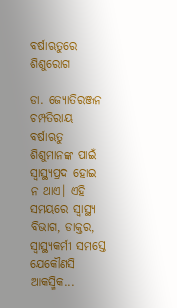ବର୍ଷାଋତୁରେ ଶିଶୁରୋଗ

ଡା. ଜ୍ୟୋତିରଞ୍ଜନ ଚମ୍ପତିରାୟ ବର୍ଷାଋତୁ ଶିଶୁମାନଙ୍କ ପାଇଁ ସ୍ବାସ୍ଥ୍ୟପ୍ରଦ ହୋଇ ନ ଥାଏ। ଏହି ସମୟରେ ସ୍ବାସ୍ଥ୍ୟ ବିଭାଗ, ଡାକ୍ତର, ସ୍ବାସ୍ଥ୍ୟକର୍ମୀ ସମସ୍ତେ ଯେକୌଣସି ଆକସ୍ମିକ...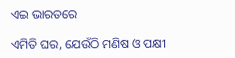ଏଇ ଭାରତରେ

ଏମିତି ଘର, ଯେଉଁଠି ମଣିଷ ଓ ପକ୍ଷୀ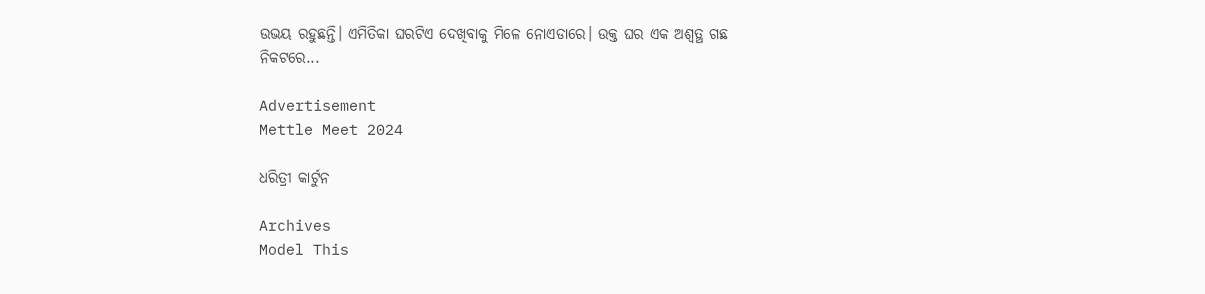ଉଭୟ ରହୁଛନ୍ତି। ଏମିତିକା ଘରଟିଏ ଦେଖିବାକୁ ମିଳେ ନୋଏଡାରେ। ଉକ୍ତ ଘର ଏକ ଅଶ୍ୱତ୍ଥ ଗଛ ନିକଟରେ...

Advertisement
Mettle Meet 2024

ଧରିତ୍ରୀ କାର୍ଟୁନ

Archives
Model This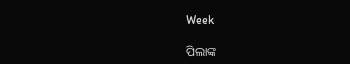Week

ପିଲାଙ୍କ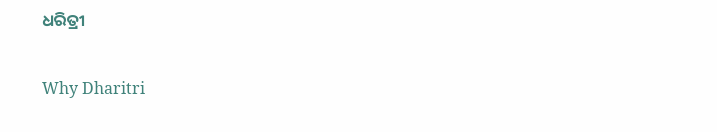ଧରିତ୍ରୀ

Why Dharitri